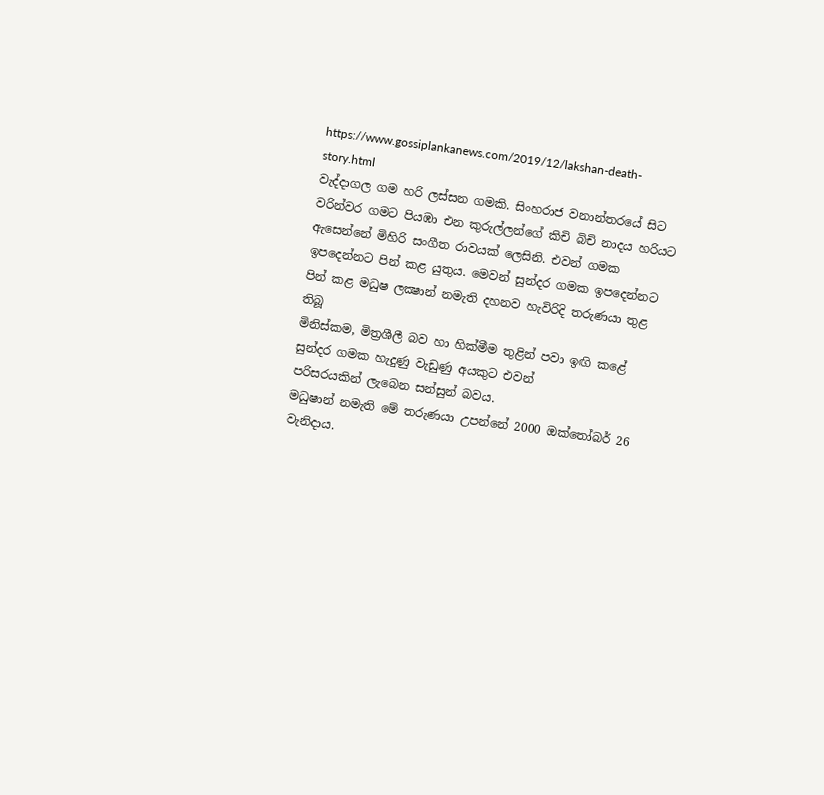https://www.gossiplankanews.com/2019/12/lakshan-death-story.html
වැද්දාගල ගම හරි ලස්සන ගමකි. සිංහරාජ වනාන්තරයේ සිට වරින්වර ගමට පියඹා එන කුරුල්ලන්ගේ කිචි බිචි නාදය හරියට ඇසෙන්නේ මිහිරි සංගීත රාවයක් ලෙසිනි. එවන් ගමක ඉපදෙන්නට පින් කළ යුතුය. මෙවන් සුන්දර ගමක ඉපදෙන්නට පින් කළ මධුෂ ලක්‍ෂාන් නමැති දහනව හැවිරිදි තරුණයා තුළ
තිබූ
මිනිස්කම, මිත්‍රශීලී බව හා හික්මීම තුළින් පවා ඉඟි කළේ සුන්දර ගමක හැදුණු වැඩුණු අයකුට එවන්
පරිසරයකින් ලැබෙන සන්සුන් බවය.
මධුෂාන් නමැති මේ තරුණයා උපන්නේ 2000 ඔක්තෝබර් 26 වැනිදාය.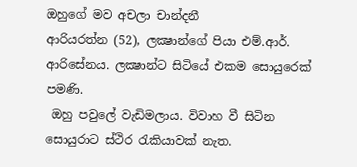ඔහුගේ මව අචලා චාන්දනී
ආරියරත්න (52), ලක්‍ෂාන්ගේ පියා එම්.ආර්. ආරිසේනය. ලක්‍ෂාන්ට සිටියේ එකම සොයුරෙක් පමණි.
 ඔහු පවුලේ වැඩිමලාය. විවාහ වී සිටින සොයුරාට ස්ථිර රැකියාවක් නැත.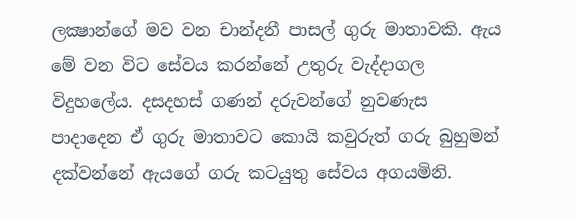ලක්‍ෂාන්ගේ මව වන චාන්දනී පාසල් ගුරු මාතාවකි. ඇය මේ වන විට සේවය කරන්නේ උතුරු වැද්දාගල
විදුහලේය. දසදහස් ගණන් දරුවන්ගේ නුවණැස පාදාදෙන ඒ ගුරු මාතාවට කොයි කවුරුත් ගරු බුහුමන්
දක්වන්නේ ඇයගේ ගරු කටයුතු සේවය අගයමිනි.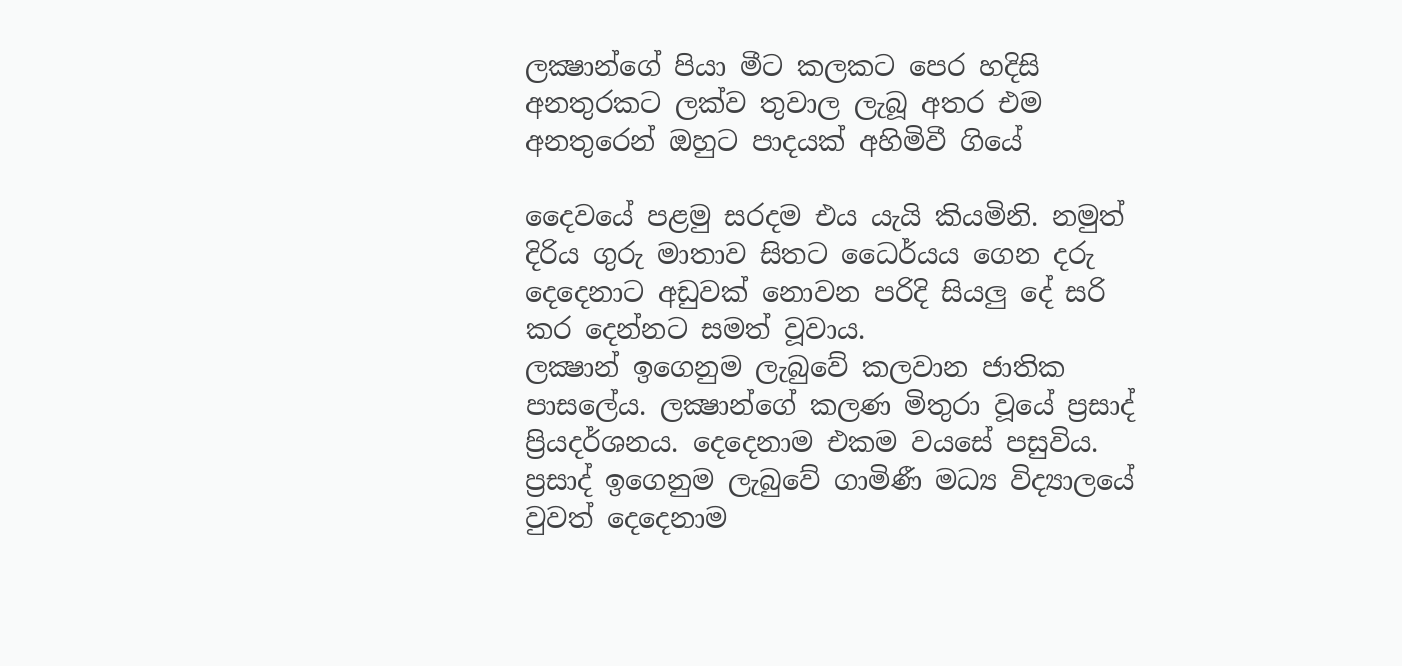ලක්‍ෂාන්ගේ පියා මීට කලකට පෙර හදිසි අනතුරකට ලක්ව තුවාල ලැබූ අතර එම අනතුරෙන් ඔහුට පාදයක් අහිමිවී ගියේ

දෛවයේ පළමු සරදම එය යැයි කියමිනි. නමුත් දිරිය ගුරු මාතාව සිතට ධෛර්යය ගෙන දරු දෙදෙනාට අඩුවක් නොවන පරිදි සියලු දේ සරි කර දෙන්නට සමත් වූවාය.
ලක්‍ෂාන් ඉගෙනුම ලැබුවේ කලවාන ජාතික පාසලේය. ලක්‍ෂාන්ගේ කලණ මිතුරා වූයේ ප්‍රසාද්
ප්‍රියදර්ශනය. දෙදෙනාම එකම වයසේ පසුවිය. ප්‍රසාද් ඉගෙනුම ලැබුවේ ගාමිණී මධ්‍ය විද්‍යාලයේ
වුවත් දෙදෙනාම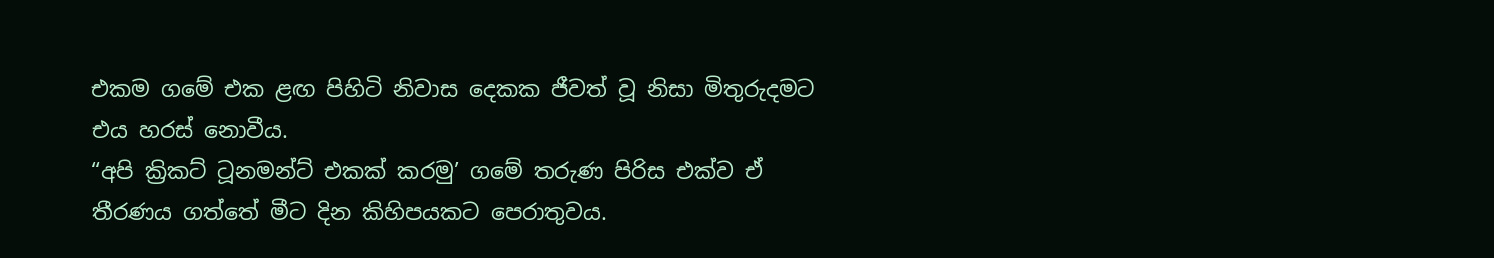එකම ගමේ එක ළඟ පිහිටි නිවාස දෙකක ජීවත් වූ නිසා මිතුරුදමට එය හරස් නොවීය.
“අපි ක්‍රිකට් ටූනමන්ට් එකක් කරමු’ ගමේ තරුණ පිරිස එක්ව ඒ තීරණය ගත්තේ මීට දින කිහිපයකට පෙරාතුවය.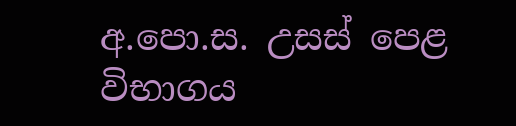අ.පො.ස. උසස් පෙළ විභාගය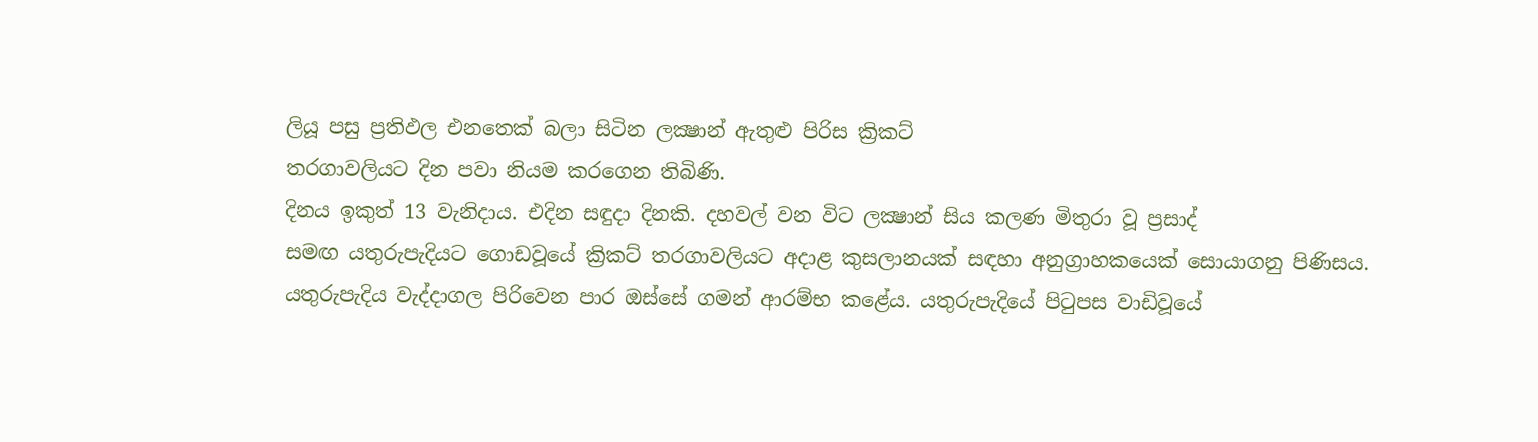ලියූ පසු ප්‍රතිඵල එනතෙක් බලා සිටින ලක්‍ෂාන් ඇතුළු පිරිස ක්‍රිකට්
තරගාවලියට දින පවා නියම කරගෙන තිබිණි.
දිනය ඉකුත් 13 වැනිදාය. එදින සඳුදා දිනකි. දහවල් වන විට ලක්‍ෂාන් සිය කලණ මිතුරා වූ ප්‍රසාද්
සමඟ යතුරුපැදියට ගොඩවූයේ ක්‍රිකට් තරගාවලියට අදාළ කුසලානයක් සඳහා අනුග්‍රාහකයෙක් සොයාගනු පිණිසය.
යතුරුපැදිය වැද්දාගල පිරිවෙන පාර ඔස්සේ ගමන් ආරම්භ කළේය. යතුරුපැදියේ පිටුපස වාඩිවූයේ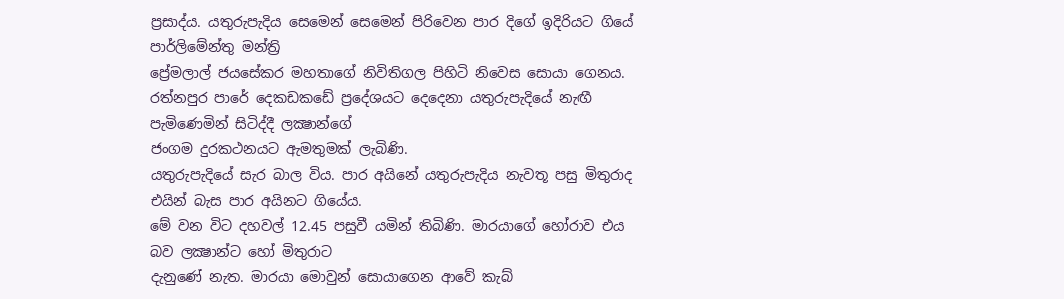ප්‍රසාද්ය. යතුරුපැදිය සෙමෙන් සෙමෙන් පිරිවෙන පාර දිගේ ඉදිරියට ගියේ පාර්ලිමේන්තු මන්ත්‍රි
ප්‍රේමලාල් ජයසේකර මහතාගේ නිවිතිගල පිහිටි නිවෙස සොයා ගෙනය.
රත්නපුර පාරේ දෙකඩකඩේ ප්‍රදේශයට දෙදෙනා යතුරුපැදියේ නැඟී පැමිණෙමින් සිටිද්දී ලක්‍ෂාන්ගේ
ජංගම දුරකථනයට ඇමතුමක් ලැබිණි.
යතුරුපැදියේ සැර බාල විය. පාර අයිනේ යතුරුපැදිය නැවතූ පසු මිතුරාද එයින් බැස පාර අයිනට ගියේය.
මේ වන විට දහවල් 12.45 පසුවී යමින් තිබිණි. මාරයාගේ හෝරාව එය බව ලක්‍ෂාන්ට හෝ මිතුරාට
දැනුණේ නැත. මාරයා මොවුන් සොයාගෙන ආවේ කැබ්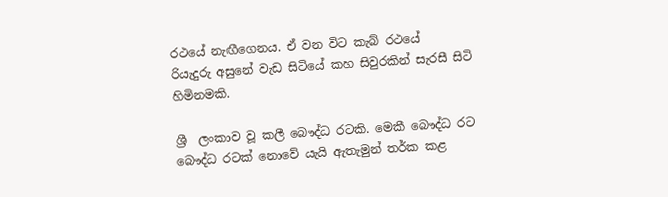රථයේ නැඟීගෙනය. ඒ වන විට කැබ් රථයේ
රියැදුරු අසුනේ වැඩ සිටියේ කහ සිවුරකින් සැරසී සිටි හිමිනමකි.

ශ්‍රී  ලංකාව වූ කලී බෞද්ධ රටකි. මෙකී බෞද්ධ රට බෞද්ධ රටක් නොවේ යැයි ඇතැමුන් තර්ක කළ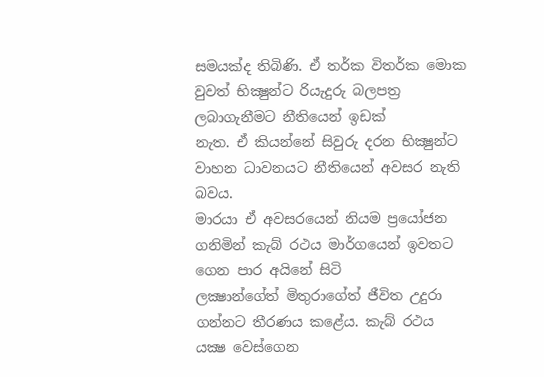සමයක්ද තිබිණි. ඒ තර්ක විතර්ක මොක වුවත් භික්‍ෂුන්ට රියැදුරු බලපත්‍ර ලබාගැනීමට නීතියෙන් ඉඩක්
නැත. ඒ කියන්නේ සිවුරු දරන භික්‍ෂුන්ට වාහන ධාවනයට නීතියෙන් අවසර නැති බවය.
මාරයා ඒ අවසරයෙන් නියම ප්‍රයෝජන ගනිමින් කැබ් රථය මාර්ගයෙන් ඉවතට ගෙන පාර අයිනේ සිටි
ලක්‍ෂාන්ගේත් මිතුරාගේත් ජීවිත උදුරා ගන්නට තීරණය කළේය. කැබ් රථය යක්‍ෂ වෙස්ගෙන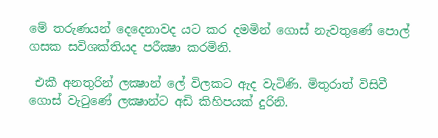මේ තරුණයන් දෙදෙනාවද යට කර දමමින් ගොස් නැවතුණේ පොල් ගසක සවිශක්තියද පරීක්‍ෂා කරමිනි.

 එකී අනතුරින් ලක්‍ෂාන් ලේ විලකට ඇද වැටිණි. මිතුරාත් විසිවී ගොස් වැටුණේ ලක්‍ෂාන්ට අඩි කිහිපයක් දුරිනි.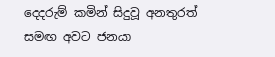දෙදරුම් කමින් සිදුවූ අනතුරත් සමඟ අවට ජනයා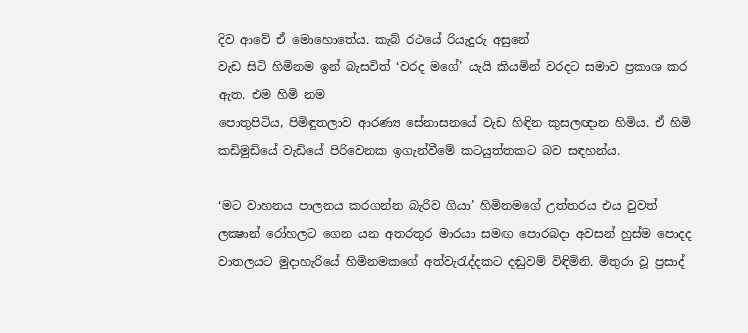දිව ආවේ ඒ මොහොතේය. කැබ් රථයේ රියැදුරු අසුනේ
වැඩ සිටි හිමිනම ඉන් බැසවිත් ‘වරද මගේ’ යැයි කියමින් වරදට සමාව ප්‍රකාශ කර ඇත. එම හිමි නම
පොතුපිටිය, පිමිඳුතලාව ආරණ්‍ය සේනාසනයේ වැඩ හිඳින කුසලඥාන හිමිය. ඒ හිමි කඩිමුඩියේ වැඩියේ පිරිවෙනක ඉගැන්වීමේ කටයුත්තකට බව සඳහන්ය.

‘මට වාහනය පාලනය කරගන්න බැරිව ගියා’ හිමිනමගේ උත්තරය එය වුවත් ලක්‍ෂාන් රෝහලට ගෙන යන අතරතුර මාරයා සමඟ පොරබදා අවසන් හුස්ම පොදද වාතලයට මුදාහැරියේ හිමිනමකගේ අත්වැරැද්දකට දඬුවම් විඳිමිනි. මිතුරා වූ ප්‍රසාද්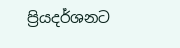ප්‍රියදර්ශනට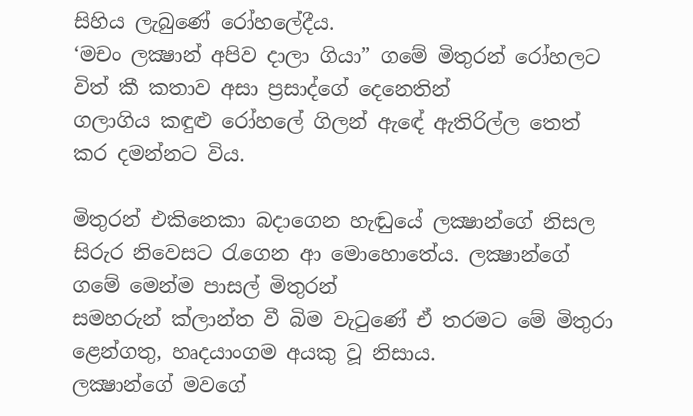සිහිය ලැබුණේ රෝහලේදීය.
‘මචං ලක්‍ෂාන් අපිව දාලා ගියා” ගමේ මිතුරන් රෝහලට විත් කී කතාව අසා ප්‍රසාද්ගේ දෙනෙතින්
ගලාගිය කඳුළු රෝහලේ ගිලන් ඇඳේ ඇතිරිල්ල තෙත් කර දමන්නට විය.

මිතුරන් එකිනෙකා බදාගෙන හැඬුයේ ලක්‍ෂාන්ගේ නිසල සිරුර නිවෙසට රැගෙන ආ මොහොතේය. ලක්‍ෂාන්ගේ ගමේ මෙන්ම පාසල් මිතුරන්
සමහරුන් ක්ලාන්ත වී බිම වැටුණේ ඒ තරමට මේ මිතුරා ළෙන්ගතු, හෘදයාංගම අයකු වූ නිසාය.
ලක්‍ෂාන්ගේ මවගේ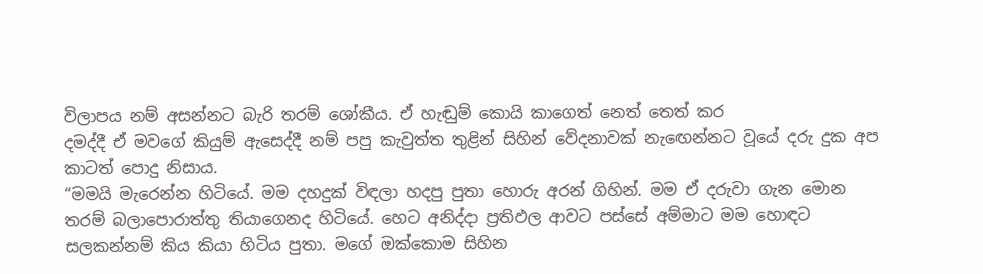විලාපය නම් අසන්නට බැරි තරම් ශෝකීය. ඒ හැඬුම් කොයි කාගෙත් නෙත් තෙත් කර
දමද්දී ඒ මවගේ කියුම් ඇසෙද්දී නම් පපු කැවුත්ත තුළින් සිහින් වේදනාවක් නැඟෙන්නට වූයේ දරු දුක අප
කාටත් පොදු නිසාය.
“මමයි මැරෙන්න හිටියේ. මම දහදුක් විඳලා හදපු පුතා හොරු අරන් ගිහින්. මම ඒ දරුවා ගැන මොන
තරම් බලාපොරාත්තු තියාගෙනද හිටියේ. හෙට අනිද්දා ප්‍රතිඵල ආවට පස්සේ අම්මාට මම හොඳට
සලකන්නම් කිය කියා හිටිය පුතා. මගේ ඔක්කොම සිහින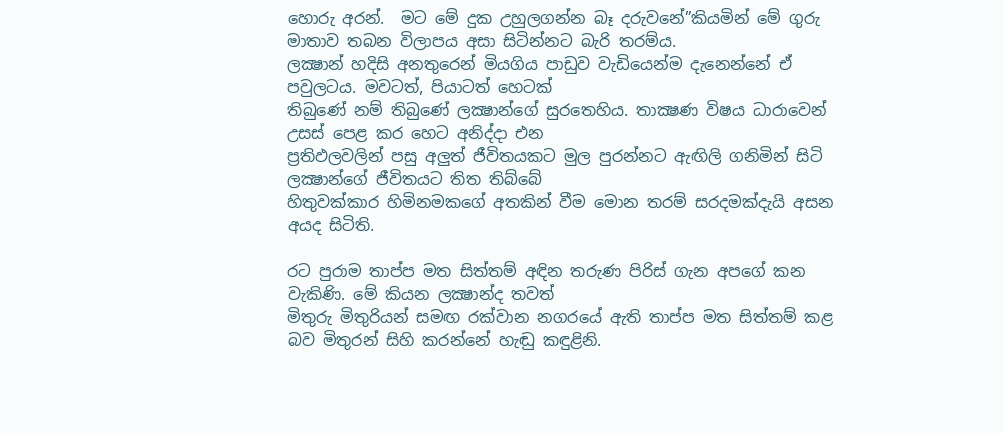හොරු අරන්.  මට මේ දුක උහුලගන්න බෑ දරුවනේ”කියමින් මේ ගුරු මාතාව තබන විලාපය අසා සිටින්නට බැරි තරම්ය.
ලක්‍ෂාන් හදිසි අනතුරෙන් මියගිය පාඩුව වැඩියෙන්ම දැනෙන්නේ ඒ පවුලටය. මවටත්, පියාටත් හෙටක්
තිබුණේ නම් තිබුණේ ලක්‍ෂාන්ගේ සුරතෙහිය. තාක්‍ෂණ විෂය ධාරාවෙන් උසස් පෙළ කර හෙට අනිද්දා එන
ප්‍රතිඵලවලින් පසු අලුත් ජීවිතයකට මුල පුරන්නට ඇඟිලි ගනිමින් සිටි ලක්‍ෂාන්ගේ ජීවිතයට තිත තිබ්බේ
හිතුවක්කාර හිමිනමකගේ අතකින් වීම මොන තරම් සරදමක්දැයි අසන අයද සිටිති.

රට පුරාම තාප්ප මත සිත්තම් අඳින තරුණ පිරිස් ගැන අපගේ කන වැකිණි. මේ කියන ලක්‍ෂාන්ද තවත්
මිතුරු මිතුරියන් සමඟ රක්වාන නගරයේ ඇති තාප්ප මත සිත්තම් කළ බව මිතුරන් සිහි කරන්නේ හැඬු කඳුළිනි.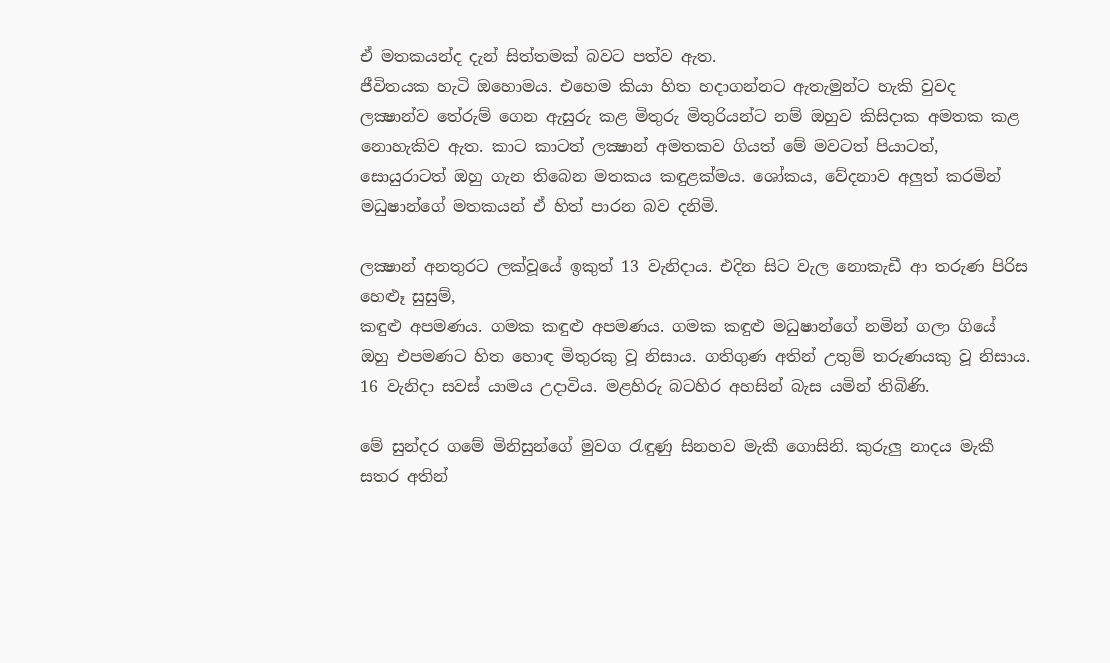ඒ මතකයන්ද දැන් සිත්තමක් බවට පත්ව ඇත.
ජීවිතයක හැටි ඔහොමය. එහෙම කියා හිත හදාගන්නට ඇතැමුන්ට හැකි වුවද ලක්‍ෂාන්ව තේරුම් ගෙන ඇසුරු කළ මිතුරු මිතුරියන්ට නම් ඔහුව කිසිදාක අමතක කළ නොහැකිව ඇත. කාට කාටත් ලක්‍ෂාන් අමතකව ගියත් මේ මවටත් පියාටත්, සොයුරාටත් ඔහු ගැන තිබෙන මතකය කඳුළක්මය. ශෝකය, වේදනාව අලුත් කරමින් මධුෂාන්ගේ මතකයන් ඒ හිත් පාරන බව දනිමි.

ලක්‍ෂාන් අනතුරට ලක්වූයේ ඉකුත් 13 වැනිදාය. එදින සිට වැල නොකැඩී ආ තරුණ පිරිස හෙළුෑ සුසුම්,
කඳුළු අපමණය. ගමක කඳුළු අපමණය. ගමක කඳුළු මධුෂාන්ගේ නමින් ගලා ගියේ ඔහු එපමණට හිත හොඳ මිතුරකු වූ නිසාය. ගතිගුණ අතින් උතුම් තරුණයකු වූ නිසාය.
16 වැනිදා සවස් යාමය උදාවිය. මළහිරු බටහිර අහසින් බැස යමින් තිබිණි.

මේ සුන්දර ගමේ මිනිසුන්ගේ මුවග රැඳුණු සිනහව මැකී ගොසිනි. කුරුලු නාදය මැකී සතර අතින්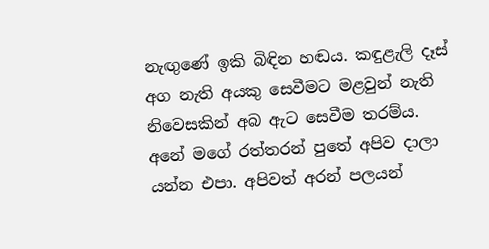නැඟුණේ ඉකි බිඳින හඬය. කඳුළැලි දෑස් අග නැති අයකු සෙවීමට මළවුන් නැති නිවෙසකින් අබ ඇට සෙවීම තරම්ය.
අනේ මගේ රත්තරන් පුතේ අපිව දාලා යන්න එපා. අපිවත් අරන් පලයන්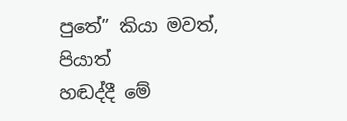පුතේ” කියා මවත්, පියාත්
හඬද්දී මේ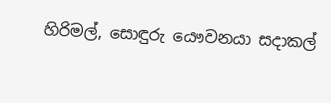හිරිමල්, සොඳුරු යෞවනයා සදාකල්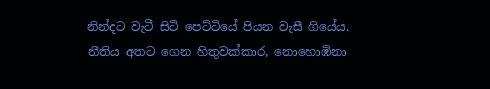නින්දට වැටී සිටි පෙට්ටියේ පියන වැසී ගියේය.
නීතිය අතට ගෙන හිතුවක්කාර, නොහොඹිනා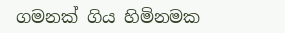ගමනක් ගිය හිමිනමක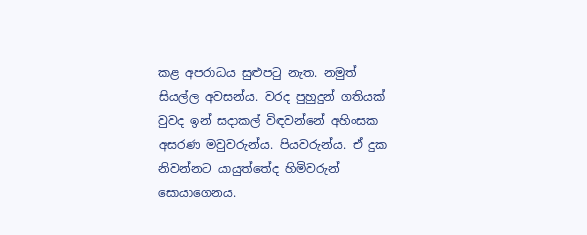කළ අපරාධය සුළුපටු නැත. නමුත් සියල්ල අවසන්ය. වරද පුහුදුන් ගතියක් වුවද ඉන් සදාකල් විඳවන්නේ අහිංසක අසරණ මවුවරුන්ය. පියවරුන්ය. ඒ දුක නිවන්නට යායුත්තේද හිමිවරුන් සොයාගෙනය.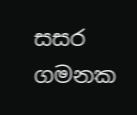සසර ගමනක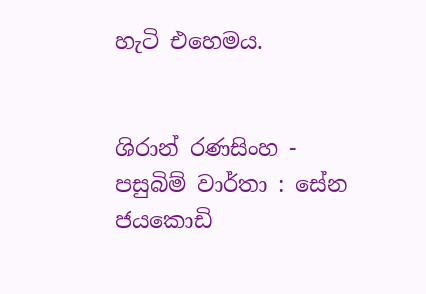හැටි එහෙමය.


ශිරාන් රණසිංහ - පසුබිම් වාර්තා : සේන ජයකොඩි